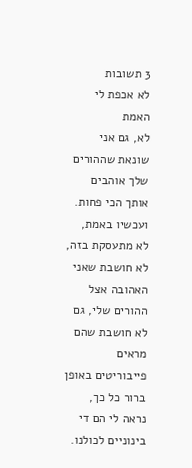3 תשובות
לא אכפת לי האמת
לא, גם אני שונאת שההורים שלך אוהבים אותך הכי פחות. ועכשיו באמת, לא מתעסקת בזה, לא חושבת שאני האהובה אצל ההורים שלי, גם לא חושבת שהם מראים פייבוריטים באופן ברור כל כך, נראה לי הם די בינוניים לכולנו.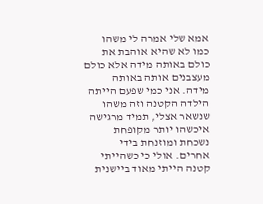אמא שלי אמרה לי משהו כמו לא שהיא אוהבת את כולם באותה מידה אלא כולם מעצבנים אותה באותה מידה. אני כמי שפעם הייתה הילדה הקטנה וזה משהו שנשאר אצלי, תמיד מרגישה איכשהו יותר מקופחת נשכחת ומוזנחת בידי אחרים. אולי כי כשהייתי קטנה הייתי מאוד ביישנית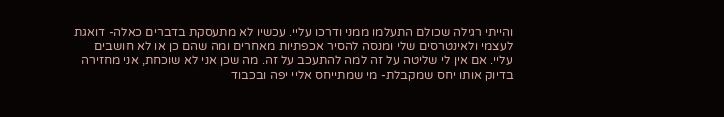והייתי רגילה שכולם התעלמו ממני ודרכו עליי. עכשיו לא מתעסקת בדברים כאלה- דואגת לעצמי ולאינטרסים שלי ומנסה להסיר אכפתיות מאחרים ומה שהם כן או לא חושבים עליי. אם אין לי שליטה על זה למה להתעכב על זה. מה שכן אני לא שוכחת, אני מחזירה בדיוק אותו יחס שמקבלת- מי שמתייחס אליי יפה ובכבוד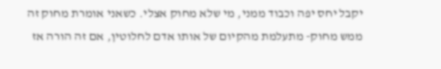יקבל יחס יפה וכבוד ממני, מי שלא מחוק אצלי. כשאני אומרת מחוק זה ממש מחוק- מתעלמת מהקיום של אותו אדם לחלוטין, אם זה הורה אז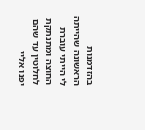בהזדמנות הראשונה שהייתה לי הייתי עוברת החוצה ומתנתקת לחלוטין עד שהם יפנו אליי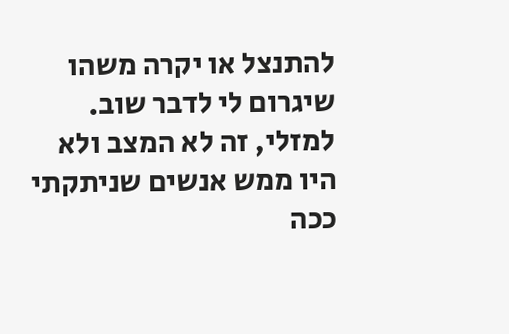להתנצל או יקרה משהו שיגרום לי לדבר שוב. למזלי, זה לא המצב ולא היו ממש אנשים שניתקתי ככה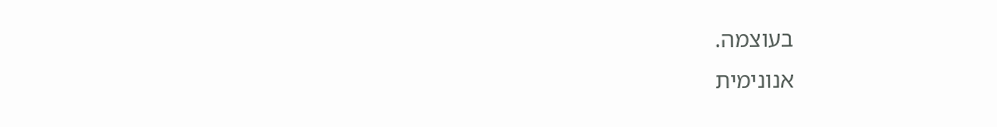בעוצמה.
אנונימית